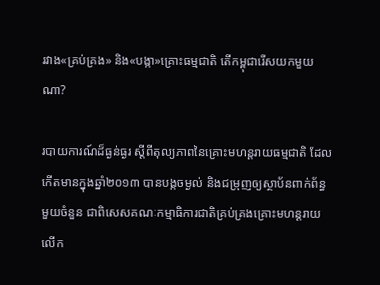រវាង«គ្រប់គ្រង» និង«បង្កា»គ្រោះធម្មជាតិ តើកម្ពុជារើសយកមួយណា?

របាយការណ៍ដ៏ធ្ងន់ធ្ងរ ស្ដីពីតុល្យភាពនៃគ្រោះមហន្តរាយធម្មជាតិ ដែលកើតមានក្នុងឆ្នាំ២០១៣ បានបង្កចម្ងល់ និងជម្រុញឲ្យស្ថាប័នពាក់ព័ន្ធមួយចំនួន ជាពិសេសគណៈកម្មាធិការជាតិគ្រប់គ្រងគ្រោះមហន្តរាយ លើក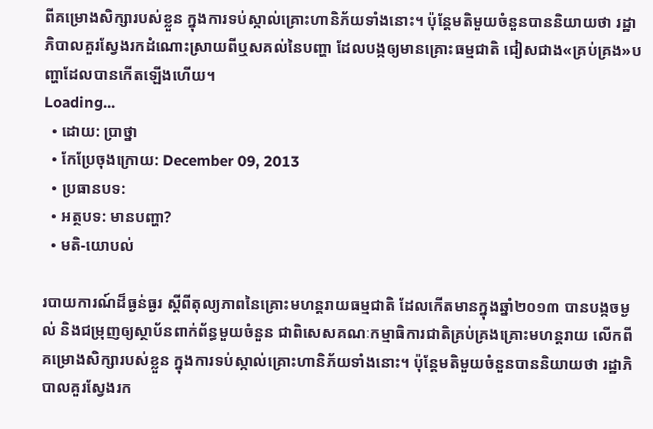ពីគម្រោងសិក្សារបស់ខ្លួន ក្នុងការទប់ស្កាល់គ្រោះហានិភ័យទាំងនោះ។ ប៉ុន្តែមតិមួយចំនួនបាននិយាយថា រដ្ឋាភិបាលគួរស្វែងរកដំណោះស្រាយពីឬសគល់នៃបញ្ហា ដែលបង្កឲ្យមានគ្រោះធម្មជាតិ ជៀសជាង«គ្រប់គ្រង»បញ្ហាដែលបានកើតឡើងហើយ។
Loading...
  • ដោយ: ប្រាថ្នា
  • កែប្រែចុងក្រោយ: December 09, 2013
  • ប្រធានបទ:
  • អត្ថបទ: មានបញ្ហា?
  • មតិ-យោបល់

របាយការណ៍ដ៏ធ្ងន់ធ្ងរ ស្ដីពីតុល្យភាពនៃគ្រោះមហន្តរាយធម្មជាតិ ដែលកើតមានក្នុងឆ្នាំ២០១៣ បានបង្កចម្ងល់ និងជម្រុញឲ្យស្ថាប័នពាក់ព័ន្ធមួយចំនួន ជាពិសេសគណៈកម្មាធិការជាតិគ្រប់គ្រងគ្រោះមហន្តរាយ លើកពីគម្រោងសិក្សារបស់ខ្លួន ក្នុងការទប់ស្កាល់គ្រោះហានិភ័យទាំងនោះ។ ប៉ុន្តែមតិមួយចំនួនបាននិយាយថា រដ្ឋាភិបាលគួរស្វែងរក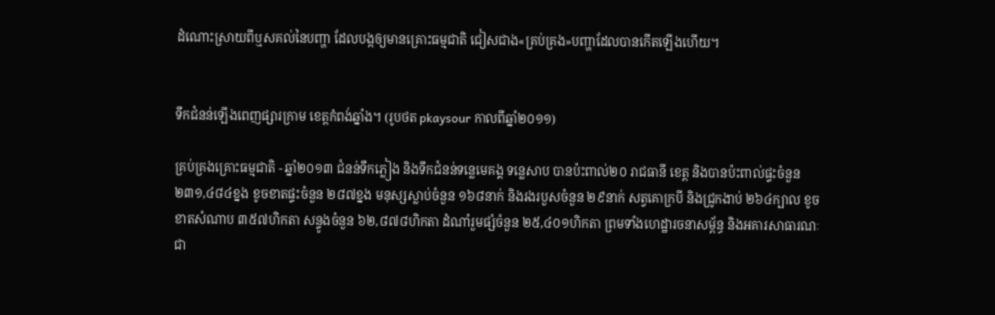ដំណោះស្រាយពីឬសគល់នៃបញ្ហា ដែលបង្កឲ្យមានគ្រោះធម្មជាតិ ជៀសជាង«គ្រប់គ្រង»បញ្ហាដែលបានកើតឡើងហើយ។


ទឹកជំនន់ឡើងពេញផ្សារក្រាម ខេត្តកំពង់ឆ្នាំង។ (រូបថត pkaysour កាលពីឆ្នាំ២០១១)

គ្រប់គ្រងគ្រោះធម្មជាតិ - ឆ្នាំ២០១៣ ជំនន់ទឹកភ្លៀង និងទឹកជំនន់ទន្លេមេគង្គ ទន្លេសាប បានប៉ះពាល់២០ រាជធានី ខេត្ត និងបានប៉ះពាល់ផ្ទះចំនួន ២៣១,៤៨៤ខ្នង ខូចខាតផ្ទះចំនួន ២៨៧ខ្នង មនុស្សស្លាប់ចំនួន ១៦៨នាក់ និងរងរបួសចំនួន ២៩នាក់ សត្វគោក្របី និងជ្រូកងាប់ ២៦៤ក្បាល ខូចខាតសំណាប ៣៥៧ហិកតា សន្ទូងចំនួន ៦២,៨៧៨ហិកតា ដំណាំរួមផ្សំចំនួន ២៥,៤០១ហិកតា ព្រមទាំងហេដ្ឋារចនាសម្ព័ន្ធ និងអគារសាធារណៈជា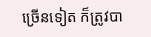ច្រើនទៀត ក៏ត្រូវបា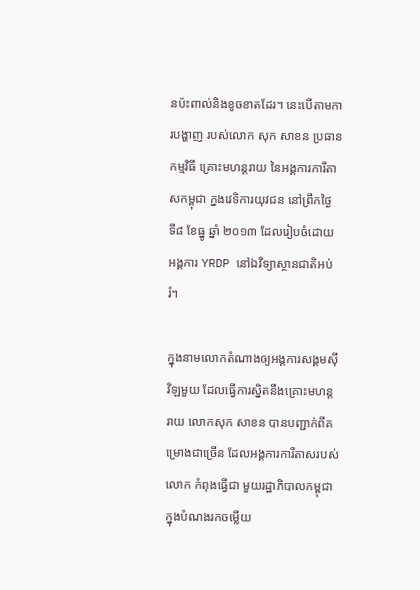នប៉ះពាល់និងខូចខាតដែរ។ នេះបើតាមការបង្ហាញ របស់លោក សុក សាខន ប្រធានកម្មវិធី គ្រោះមហន្តរាយ នៃអង្គការការីតាសកម្ពុជា ក្នងវេទិការយុវជន នៅព្រឹកថ្ងៃ ទី៨ ខែធ្នូ ឆ្នាំ ២០១៣ ដែលរៀបចំដោយ អង្គការ YRDP នៅឯវិទ្យាស្ថានជាតិអប់រំ។

ក្នុងនាមលោកតំណាងឲ្យអង្គការសង្គមស៊ីវិឡមួយ ដែលធ្វើការស្និតនឹងគ្រោះមហន្តរាយ លោកសុក សាខន បានបញ្ជាក់ពីគម្រោងជាច្រើន ដែលអង្គការការីតាសរបស់លោក កំពុងធ្វើជា មួយរដ្ឋាភិបាលកម្ពុជា ក្នុងបំណងរកចម្លើយ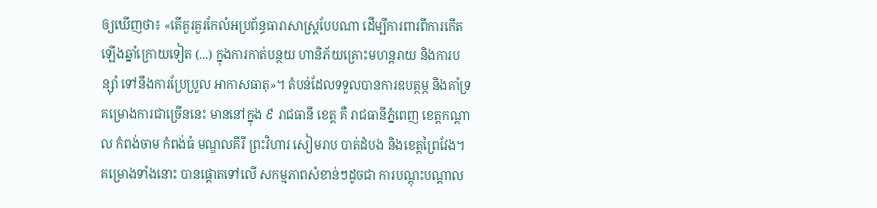ឲ្យឃើញថា៖ «តើគួរគួរកែលំអប្រព័ន្ធធារាសាស្រ្តបែបណា ដើម្បីការពារពីការកើតឡើងឆ្នាំក្រោយទៀត (...) ក្នុងការកាត់បន្ថយ ហានិភ័យគ្រោះមហន្តរាយ និងការបន្ស៊ាំ ទៅនឹងការប្រែប្រួល អាកាសធាតុ»។ តំបន់ដែលទទួលបានការឧបត្ថម្ភ និងគាំទ្រគម្រោងការជាច្រើននេះ មាននៅក្នុង ៩ រាជធានី ខេត្ត គឺ រាជធានីភ្នំពេញ ខេត្តកណ្តាល កំពង់ចាម កំពង់ធំ មណ្ឌលគីរី ព្រះវិហារ សៀមរាប បាត់ដំបង និងខេត្តព្រៃវែង។ គម្រោងទាំងនោះ បានផ្តោតទៅលើ សកម្មភាពសំខាន់ៗដូចជា ការបណ្តុះបណ្តាល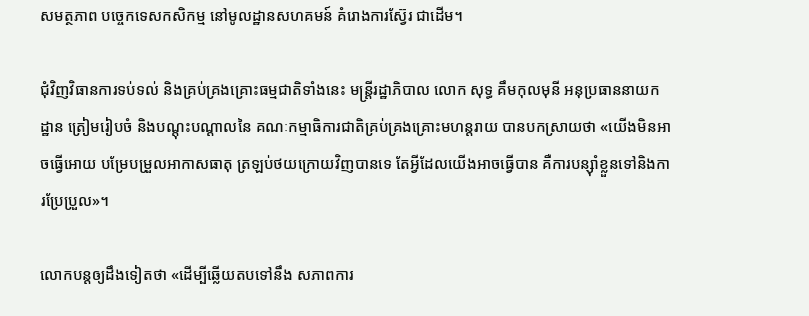សមត្ថភាព បច្ចេកទេសកសិកម្ម នៅមូលដ្ឋានសហគមន៍ គំរោងការស្វ៊ែរ ជាដើម។

ជុំវិញវិធានការទប់ទល់ និងគ្រប់គ្រងគ្រោះធម្មជាតិទាំងនេះ មន្ត្រីរដ្ឋាភិបាល លោក សុទ្ធ គឹមកុលមុនី អនុប្រធាននាយកដ្ឋាន ត្រៀមរៀបចំ និងបណ្តុះបណ្តាលនៃ គណៈកម្មាធិការជាតិគ្រប់គ្រងគ្រោះមហន្តរាយ បានបកស្រាយថា «យើងមិនអាចធ្វើអោយ បម្រែបម្រួលអាកាសធាតុ ត្រឡប់ថយក្រោយវិញបានទេ តែអ្វីដែលយើងអាចធ្វើបាន គឺការបន្ស៊ាំខ្លួនទៅនិងការប្រែប្រួល»។

លោកបន្តឲ្យដឹងទៀតថា «ដើម្បីឆ្លើយតបទៅនឹង សភាពការ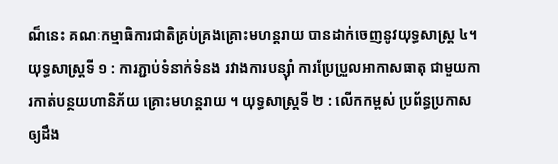ណ៏នេះ គណៈកម្មាធិការជាតិគ្រប់គ្រងគ្រោះមហន្តរាយ បានដាក់ចេញនូវយុទ្ធសាស្ត្រ ៤។ យុទ្ធសាស្ត្រទី ១ : ការភ្ជាប់ទំនាក់ទំនង រវាងការបន្សុំា ការប្រែប្រួលអាកាសធាតុ ជាមួយការកាត់បន្ថយហានិភ័យ គ្រោះមហន្តរាយ ។ យុទ្ធសាស្ត្រទី ២ : លើកកម្ពស់ ប្រព័ន្ធប្រកាស ឲ្យដឹង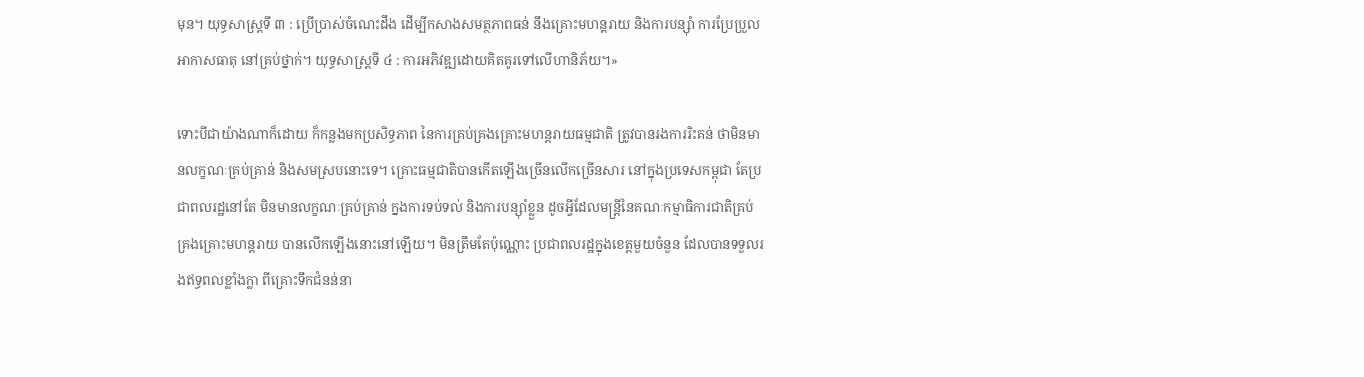មុន។ យុទ្ធសាស្រ្តទី ៣ : ប្រើប្រាស់ចំណេះដឹង ដើម្បីកសាងសមត្ថភាពធន់ នឹងគ្រោះមហន្តរាយ និងការបន្សុំា ការប្រែប្រួលអាកាសធាតុ នៅគ្រប់ថ្នាក់។ យុទ្ធសាស្ត្រទី ៤ : ការអភិវឌ្ឍដោយគិតគូរទៅលើហានិភ័យ។»

ទោះបីជាយ៉ាងណាក៏ដោយ ក៏កន្លងមកប្រសិទ្ធភាព នៃការគ្រប់គ្រងគ្រោះមហន្តរាយធម្មជាតិ ត្រូវបានរងការរិះគន់ ថាមិនមានលក្ខណៈគ្រប់គ្រាន់ និងសមស្របនោះទេ។ គ្រោះធម្មជាតិបានកើតឡើងច្រើនលើកច្រើនសារ នៅក្នុងប្រទេសកម្ពុជា តែប្រជាពលរដ្ឋនៅតែ មិនមានលក្ខណៈគ្រប់គ្រាន់ ក្នងការទប់ទល់ និងការបន្ស៊ាំខ្លួន ដូចអ្វីដែលមន្ត្រីនៃគណៈកម្មាធិការជាតិគ្រប់គ្រងគ្រោះមហន្តរាយ បានលើកឡើងនោះនៅឡើយ។ មិនត្រឹមតែប៉ុណ្ណោះ ប្រជាពលរដ្ឋក្នុងខេត្តមួយចំនួន ដែលបានទទួលរងឥទ្ធពលខ្លាំងក្លា ពីគ្រោះទឹកជំនន់នា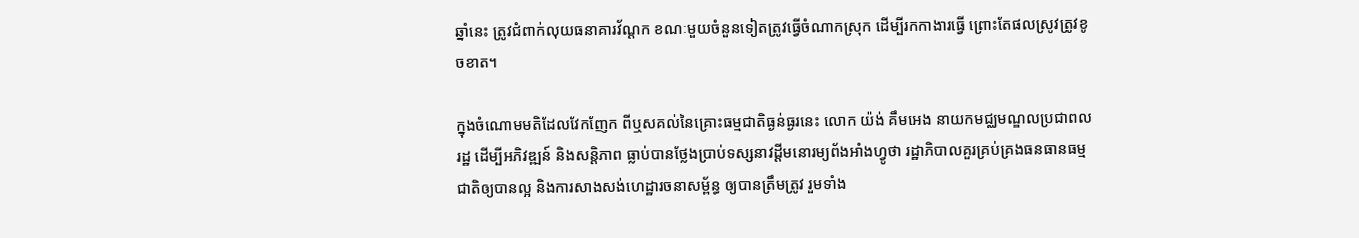ឆ្នាំនេះ ត្រូវជំពាក់លុយធនាគារវ័ណ្ដក ខណៈមួយចំនួនទៀតត្រូវធ្វើចំណាកស្រុក ដើម្បីរកកាងារធ្វើ ព្រោះតែផលស្រូវត្រូវខូចខាត។

ក្នុងចំណោមមតិដែលវែកញែក ពីឬសគល់នៃគ្រោះធម្មជាតិធ្ងន់ធ្ងរនេះ លោក យ៉ង់ គឹមអេង នាយកមជ្ឈមណ្ឌលប្រជាពលរដ្ឋ ដើម្បីអភិវឌ្ឍន៍ និងសន្តិភាព ធ្លាប់បានថ្លែងប្រាប់ទស្សនាវដ្ដីមនោរម្យព័ងអាំងហ្វូថា រដ្ឋាភិបាលគួរគ្រប់គ្រងធនធានធម្មជាតិឲ្យបានល្អ និងការសាងសង់ហេដ្ឋារចនាសម្ព័ន្ធ ឲ្យបានត្រឹមត្រូវ រួមទាំង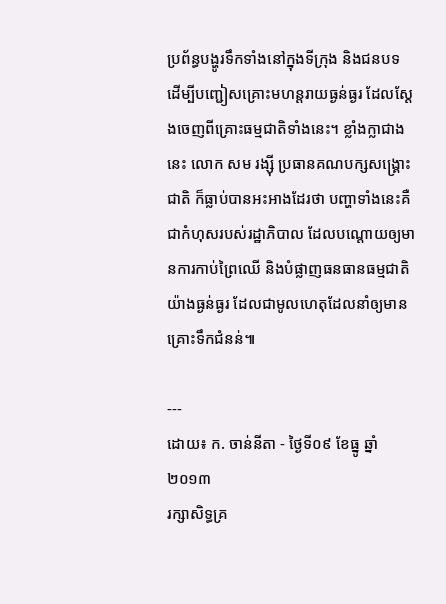ប្រព័ន្ធបង្ហូរទឹកទាំងនៅក្នុងទីក្រុង និងជនបទ ដើម្បីបញ្ជៀសគ្រោះមហន្តរាយធ្ងន់ធ្ងរ ដែលស្ដែងចេញពីគ្រោះធម្មជាតិទាំងនេះ។ ខ្លាំងក្លាជាងនេះ លោក សម រង្ស៊ី ប្រធានគណបក្សសង្រ្គោះជាតិ ក៏ធ្លាប់បានអះអាងដែរថា បញ្ហាទាំងនេះគឺជាកំហុសរបស់រដ្ឋាភិបាល ដែលបណ្តោយឲ្យមានការកាប់ព្រៃឈើ និងបំផ្លាញធនធានធម្មជាតិយ៉ាងធ្ងន់ធ្ងរ ដែលជាមូលហេតុដែលនាំឲ្យមានគ្រោះទឹកជំនន់៕

---
ដោយ៖ ក. ចាន់នីតា - ថ្ងៃទី០៩ ខែធ្នូ ឆ្នាំ២០១៣
រក្សាសិទ្ធគ្រ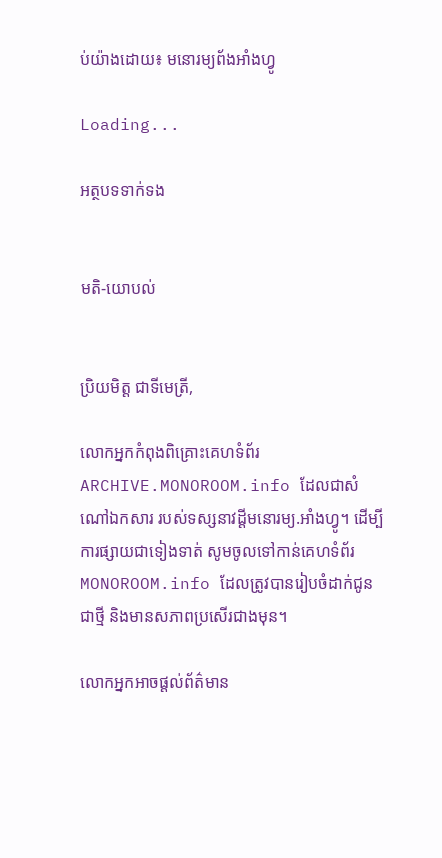ប់យ៉ាងដោយ៖ មនោរម្យព័ងអាំងហ្វូ

Loading...

អត្ថបទទាក់ទង


មតិ-យោបល់


ប្រិយមិត្ត ជាទីមេត្រី,

លោកអ្នកកំពុងពិគ្រោះគេហទំព័រ ARCHIVE.MONOROOM.info ដែលជាសំណៅឯកសារ របស់ទស្សនាវដ្ដីមនោរម្យ.អាំងហ្វូ។ ដើម្បីការផ្សាយជាទៀងទាត់ សូមចូលទៅកាន់គេហទំព័រ MONOROOM.info ដែលត្រូវបានរៀបចំដាក់ជូន ជាថ្មី និងមានសភាពប្រសើរជាងមុន។

លោកអ្នកអាចផ្ដល់ព័ត៌មាន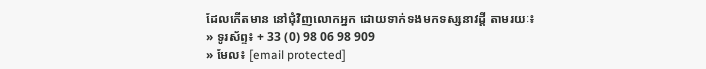ដែលកើតមាន នៅជុំវិញលោកអ្នក ដោយទាក់ទងមកទស្សនាវដ្ដី តាមរយៈ៖
» ទូរស័ព្ទ៖ + 33 (0) 98 06 98 909
» មែល៖ [email protected]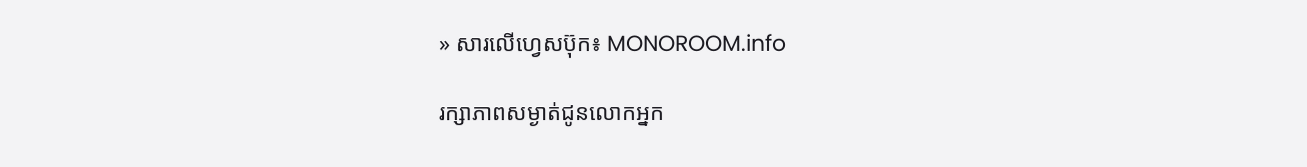» សារលើហ្វេសប៊ុក៖ MONOROOM.info

រក្សាភាពសម្ងាត់ជូនលោកអ្នក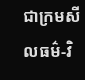ជាក្រមសីលធម៌-វិ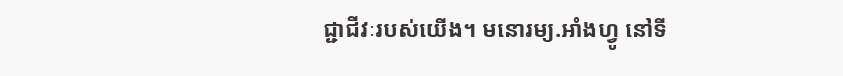ជ្ជាជីវៈរបស់យើង។ មនោរម្យ.អាំងហ្វូ នៅទី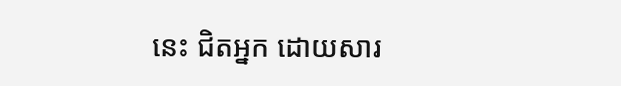នេះ ជិតអ្នក ដោយសារ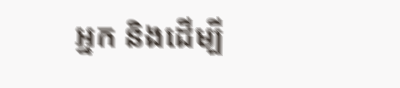អ្នក និងដើម្បី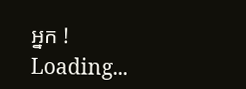អ្នក !
Loading...